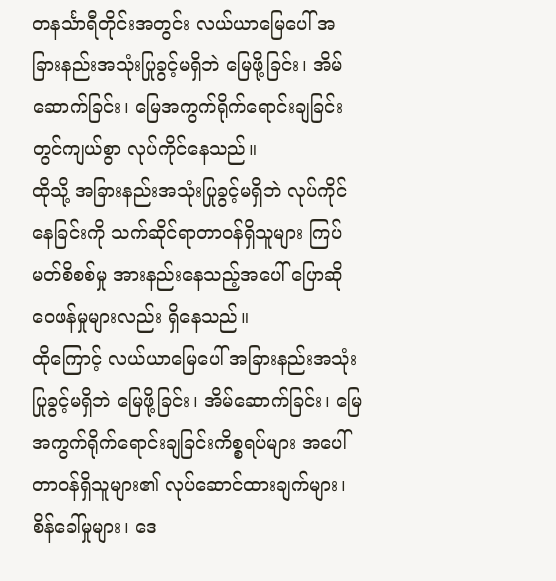တနင်္သာရီတိုင်းအတွင်း လယ်ယာမြေပေါ် အခြားနည်းအသုံးပြုခွင့်မရှိဘဲ မြေဖို့ခြင်း၊ အိမ်ဆောက်ခြင်း၊ မြေအကွက်ရိုက်ရောင်းချခြင်း တွင်ကျယ်စွာ လုပ်ကိုင်နေသည်။
ထိုသို့ အခြားနည်းအသုံးပြုခွင့်မရှိဘဲ လုပ်ကိုင်နေခြင်းကို သက်ဆိုင်ရာတာဝန်ရှိသူများ ကြပ်မတ်စိစစ်မှု အားနည်းနေသည့်အပေါ် ပြောဆိုဝေဖန်မှုများလည်း ရှိနေသည်။
ထိုကြောင့် လယ်ယာမြေပေါ် အခြားနည်းအသုံးပြုခွင့်မရှိဘဲ မြေဖို့ခြင်း၊ အိမ်ဆောက်ခြင်း၊ မြေအကွက်ရိုက်ရောင်းချခြင်းကိစ္စရပ်များ အပေါ် တာဝန်ရှိသူများ၏ လုပ်ဆောင်ထားချက်များ၊ စိန်ခေါ်မှုများ၊ ဒေ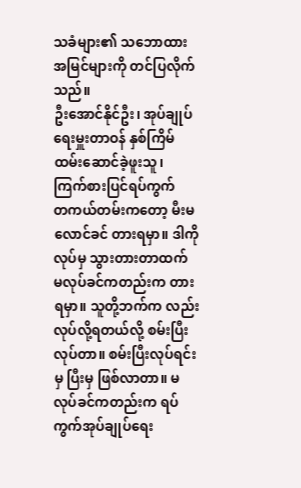သခံများ၏ သဘောထားအမြင်များကို တင်ပြလိုက်သည်။
ဦးအောင်နိုင်ဦး၊ အုပ်ချုပ်ရေးမှူးတာဝန် နှစ်ကြိမ်ထမ်းဆောင်ခဲ့ဖူးသူ၊ ကြက်စားပြင်ရပ်ကွက်
တကယ်တမ်းကတော့ မီးမလောင်ခင် တားရမှာ။ ဒါကိုလုပ်မှ သွားတားတာထက် မလုပ်ခင်ကတည်းက တားရမှာ။ သူတို့ဘက်က လည်း လုပ်လို့ရတယ်လို့ စမ်းပြီးလုပ်တာ။ စမ်းပြီးလုပ်ရင်းမှ ပြီးမှ ဖြစ်လာတာ။ မလုပ်ခင်ကတည်းက ရပ်ကွက်အုပ်ချုပ်ရေး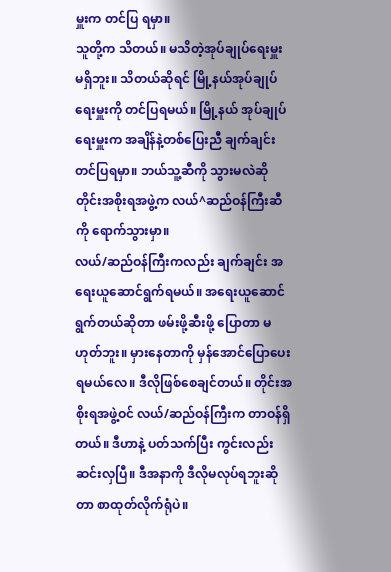မှူးက တင်ပြ ရမှာ။
သူတို့က သိတယ်။ မသိတဲ့အုပ်ချုပ်ရေးမှူး မရှိဘူး။ သိတယ်ဆိုရင် မြို့နယ်အုပ်ချုပ်ရေးမှူးကို တင်ပြရမယ်။ မြို့နယ် အုပ်ချုပ်ရေးမှူးက အချိန်နဲ့တစ်ပြေးညီ ချက်ချင်းတင်ပြရမှာ။ ဘယ်သူ့ဆီကို သွားမလဲဆို တိုင်းအစိုးရအဖွဲ့က လယ်^ဆည်ဝန်ကြီးဆီကို ရောက်သွားမှာ။
လယ်/ဆည်ဝန်ကြီးကလည်း ချက်ချင်း အရေးယူဆောင်ရွက်ရမယ်။ အရေးယူဆောင်ရွက်တယ်ဆိုတာ ဖမ်းဖို့ဆီးဖို့ ပြောတာ မဟုတ်ဘူး။ မှားနေတာကို မှန်အောင်ပြောပေးရမယ်လေ။ ဒီလိုဖြစ်စေချင်တယ်။ တိုင်းအစိုးရအဖွဲ့ဝင် လယ်/ဆည်ဝန်ကြီးက တာဝန်ရှိတယ်။ ဒီဟာနဲ့ ပတ်သက်ပြီး ကွင်းလည်း ဆင်းလှပြီ။ ဒီအနာကို ဒီလိုမလုပ်ရဘူးဆိုတာ စာထုတ်လိုက်ရုံပဲ။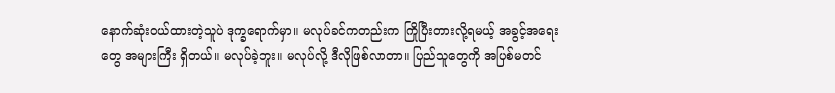နောက်ဆုံးဝယ်ထားတဲ့သူပဲ ဒုက္ခရောက်မှာ။ မလုပ်ခင်ကတည်းက ကြိုပြီးတားလို့ရမယ့် အခွင့်အရေးတွေ အများကြီး ရှိတယ်။ မလုပ်ခဲ့ဘူး။ မလုပ်လို့ ဒီလိုဖြစ်လာတာ။ ပြည်သူတွေကို အပြစ်မတင်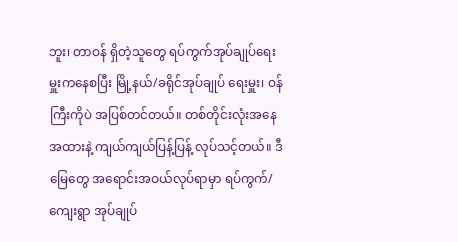ဘူး၊ တာဝန် ရှိတဲ့သူတွေ ရပ်ကွက်အုပ်ချုပ်ရေးမှူးကနေစပြီး မြို့နယ်/ခရိုင်အုပ်ချုပ် ရေးမှူး၊ ဝန်ကြီးကိုပဲ အပြစ်တင်တယ်။ တစ်တိုင်းလုံးအနေအထားနဲ့ ကျယ်ကျယ်ပြန့်ပြန့် လုပ်သင့်တယ်။ ဒီမြေတွေ အရောင်းအဝယ်လုပ်ရာမှာ ရပ်ကွက်/ကျေးရွာ အုပ်ချုပ်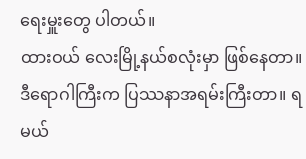ရေးမှူးတွေ ပါတယ်။
ထားဝယ် လေးမြို့နယ်စလုံးမှာ ဖြစ်နေတာ။ ဒီရောဂါကြီးက ပြဿနာအရမ်းကြီးတာ။ ရမယ်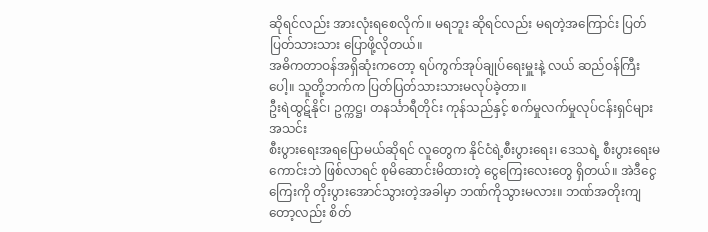ဆိုရင်လည်း အားလုံးရစေလိုက်။ မရဘူး ဆိုရင်လည်း မရတဲ့အကြောင်း ပြတ်ပြတ်သားသား ပြောဖို့လိုတယ်။
အဓိကတာဝန်အရှိဆုံးကတော့ ရပ်ကွက်အုပ်ချုပ်ရေးမှူးနဲ့ လယ် ဆည်ဝန်ကြီးပေါ့။ သူတို့ဘက်က ပြတ်ပြတ်သားသားမလုပ်ခဲ့တာ။
ဦးရဲထွဋ်နိုင်၊ ဥက္ကဋ္ဌ၊ တနင်္သာရီတိုင်း ကုန်သည်နှင့် စက်မှုလက်မှုလုပ်ငန်းရှင်များအသင်း
စီးပွားရေးအရပြောမယ်ဆိုရင် လူတွေက နိုင်ငံရဲ့စီးပွားရေး၊ ဒေသရဲ့ စီးပွားရေးမကောင်းဘဲ ဖြစ်လာရင် စုမိဆောင်းမိထားတဲ့ ငွေကြေးလေးတွေ ရှိတယ်။ အဲဒီငွေကြေးကို တိုးပွားအောင်သွားတဲ့အခါမှာ ဘဏ်ကိုသွားမလား။ ဘဏ်အတိုးကျတော့လည်း စိတ်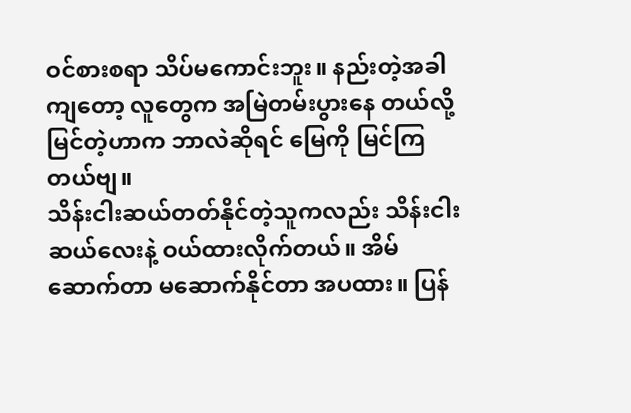ဝင်စားစရာ သိပ်မကောင်းဘူး။ နည်းတဲ့အခါကျတော့ လူတွေက အမြဲတမ်းပွားနေ တယ်လို့ မြင်တဲ့ဟာက ဘာလဲဆိုရင် မြေကို မြင်ကြတယ်ဗျ။
သိန်းငါးဆယ်တတ်နိုင်တဲ့သူကလည်း သိန်းငါးဆယ်လေးနဲ့ ဝယ်ထားလိုက်တယ်။ အိမ်ဆောက်တာ မဆောက်နိုင်တာ အပထား။ ပြန်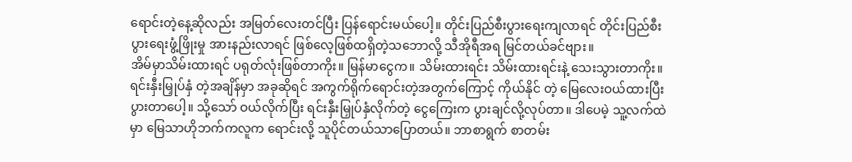ရောင်းတဲ့နေ့ဆိုလည်း အမြတ်လေးတင်ပြီး ပြန်ရောင်းမယ်ပေါ့။ တိုင်းပြည်စီးပွားရေးကျလာရင် တိုင်းပြည်စီးပွားရေးဖွံ့ဖြိုးမှု အားနည်းလာရင် ဖြစ်လေ့ဖြစ်ထရှိတဲ့သဘောလို့ သီအိုရီအရ မြင်တယ်ခင်ဗျား။
အိမ်မှာသိမ်းထားရင် ပရုတ်လုံးဖြစ်တာကိုး။ မြန်မာငွေက။ သိမ်းထားရင်း သိမ်းထားရင်းနဲ့ သေးသွားတာကိုး။ ရင်းနှီးမြှုပ်နှံ တဲ့အချိန်မှာ အခုဆိုရင် အကွက်ရိုက်ရောင်းတဲ့အတွက်ကြောင့် ကိုယ်နိုင် တဲ့ မြေလေးဝယ်ထားပြီး ပွားတာပေါ့။ သို့သော် ဝယ်လိုက်ပြီး ရင်းနှီးမြှုပ်နှံလိုက်တဲ့ ငွေကြေးက ပွားချင်လို့လုပ်တာ။ ဒါပေမဲ့ သူ့လက်ထဲမှာ မြေသာဟိုဘက်ကလူက ရောင်းလို့ သူပိုင်တယ်သာပြောတယ်။ ဘာစာရွက် စာတမ်း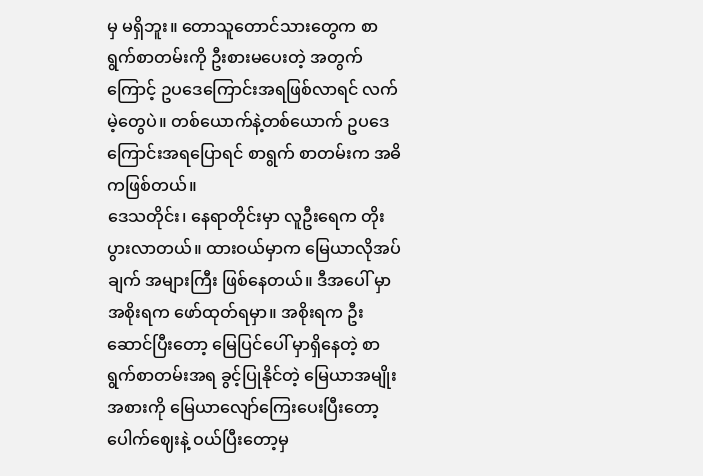မှ မရှိဘူး။ တောသူတောင်သားတွေက စာရွက်စာတမ်းကို ဦးစားမပေးတဲ့ အတွက်ကြောင့် ဥပဒေကြောင်းအရဖြစ်လာရင် လက်မဲ့တွေပဲ။ တစ်ယောက်နဲ့တစ်ယောက် ဥပဒေကြောင်းအရပြောရင် စာရွက် စာတမ်းက အဓိကဖြစ်တယ်။
ဒေသတိုင်း၊ နေရာတိုင်းမှာ လူဦးရေက တိုးပွားလာတယ်။ ထားဝယ်မှာက မြေယာလိုအပ်ချက် အများကြီး ဖြစ်နေတယ်။ ဒီအပေါ် မှာ အစိုးရက ဖော်ထုတ်ရမှာ။ အစိုးရက ဦးဆောင်ပြီးတော့ မြေပြင်ပေါ် မှာရှိနေတဲ့ စာရွက်စာတမ်းအရ ခွင့်ပြုနိုင်တဲ့ မြေယာအမျိုးအစားကို မြေယာလျော်ကြေးပေးပြီးတော့ ပေါက်ဈေးနဲ့ ဝယ်ပြီးတော့မှ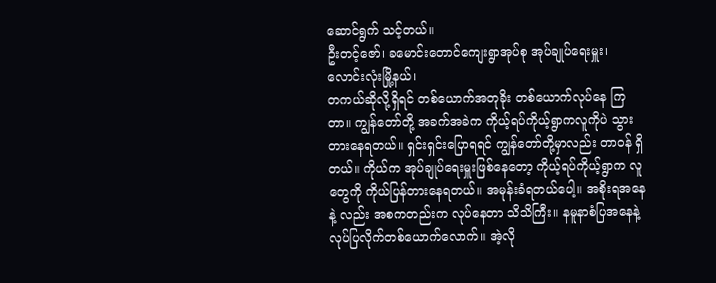ဆောင်ရွက် သင့်တယ်။
ဦးတင့်ဇော်၊ ခမောင်းတောင်ကျေးရွာအုပ်စု အုပ်ချုပ်ရေးမှူး၊ လောင်းလုံးမြို့နယ်၊
တကယ်ဆိုလို့ရှိရင် တစ်ယောက်အတုခိုး တစ်ယောက်လုပ်နေ ကြတာ။ ကျွန်တော်တို့ အခက်အခဲက ကိုယ့်ရပ်ကိုယ့်ရွာကလူကိုပဲ သွားတားနေရတယ်။ ရှင်းရှင်းပြောရရင် ကျွန်တော်တို့မှာလည်း တာဝန် ရှိတယ်။ ကိုယ်က အုပ်ချုပ်ရေးမှူးဖြစ်နေတော့ ကိုယ့်ရပ်ကိုယ့်ရွာက လူတွေကို ကိုယ်ပြန်တားနေရတယ်။ အမုန်းခံရတယ်ပေါ့။ အစိုးရအနေနဲ့ လည်း အစကတည်းက လုပ်နေတာ သိသိကြီး။ နမူနာစံပြအနေနဲ့ လုပ်ပြလိုက်တစ်ယောက်လောက်။ အဲ့လို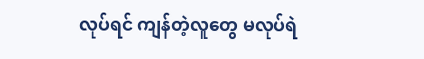လုပ်ရင် ကျန်တဲ့လူတွေ မလုပ်ရဲ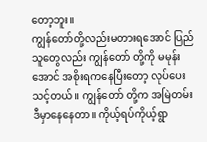တော့ဘူး။
ကျွန်တော်တို့လည်းမတားရအောင် ပြည်သူတွေလည်း ကျွန်တော် တို့ကို မမုန်းအောင် အစိုးရကနေပြီးတော့ လုပ်ပေးသင့်တယ်။ ကျွန်တော် တို့က အမြဲတမ်းဒီမှာနေနေတာ။ ကိုယ့်ရပ်ကိုယ့်ရွာ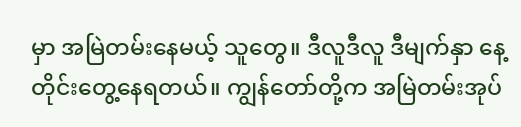မှာ အမြဲတမ်းနေမယ့် သူတွေ။ ဒီလူဒီလူ ဒီမျက်နှာ နေ့တိုင်းတွေ့နေရတယ်။ ကျွန်တော်တို့က အမြဲတမ်းအုပ်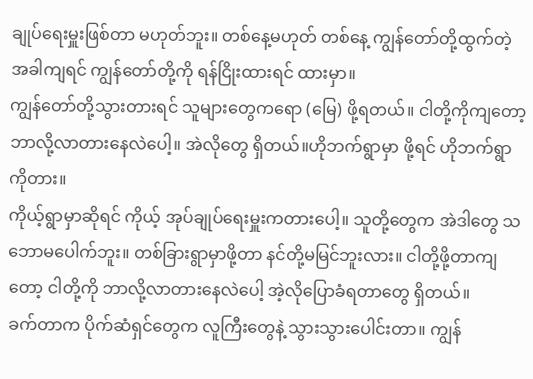ချုပ်ရေးမှူးဖြစ်တာ မဟုတ်ဘူး။ တစ်နေ့မဟုတ် တစ်နေ့ ကျွန်တော်တို့ထွက်တဲ့ အခါကျရင် ကျွန်တော်တို့ကို ရန်ငြိုးထားရင် ထားမှာ။
ကျွန်တော်တို့သွားတားရင် သူများတွေကရော (မြေ) ဖို့ရတယ်။ ငါတို့ကိုကျတော့ ဘာလို့လာတားနေလဲပေါ့။ အဲလိုတွေ ရှိတယ်။ဟိုဘက်ရွာမှာ ဖို့ရင် ဟိုဘက်ရွာကိုတား။
ကိုယ့်ရွာမှာဆိုရင် ကိုယ့် အုပ်ချုပ်ရေးမှူးကတားပေါ့။ သူတို့တွေက အဲဒါတွေ သဘောမပေါက်ဘူး။ တစ်ခြားရွာမှာဖို့တာ နင်တို့မမြင်ဘူးလား။ ငါတို့ဖို့တာကျတော့ ငါတို့ကို ဘာလို့လာတားနေလဲပေါ့ အဲ့လိုပြောခံရတာတွေ ရှိတယ်။
ခက်တာက ပိုက်ဆံရှင်တွေက လူကြီးတွေနဲ့ သွားသွားပေါင်းတာ။ ကျွန်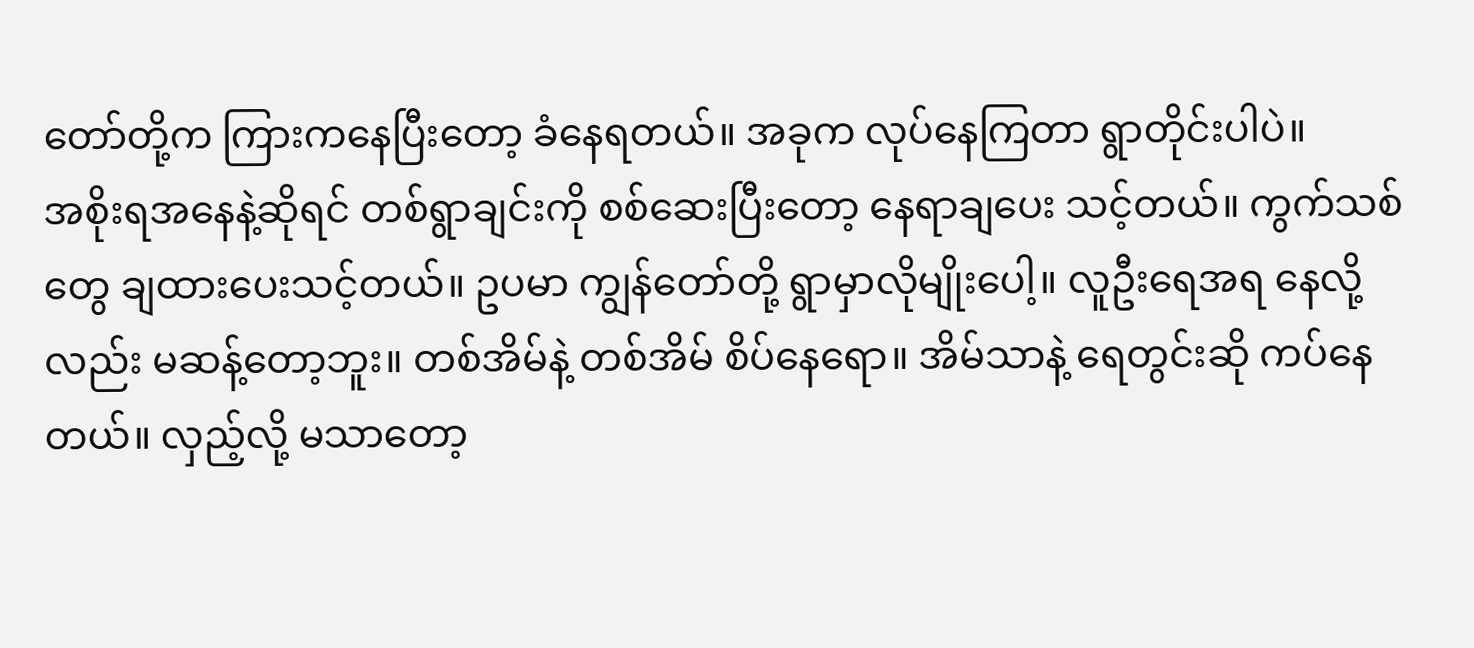တော်တို့က ကြားကနေပြီးတော့ ခံနေရတယ်။ အခုက လုပ်နေကြတာ ရွာတိုင်းပါပဲ။
အစိုးရအနေနဲ့ဆိုရင် တစ်ရွာချင်းကို စစ်ဆေးပြီးတော့ နေရာချပေး သင့်တယ်။ ကွက်သစ်တွေ ချထားပေးသင့်တယ်။ ဥပမာ ကျွန်တော်တို့ ရွာမှာလိုမျိုးပေါ့။ လူဦးရေအရ နေလို့လည်း မဆန့်တော့ဘူး။ တစ်အိမ်နဲ့ တစ်အိမ် စိပ်နေရော။ အိမ်သာနဲ့ ရေတွင်းဆို ကပ်နေတယ်။ လှည့်လို့ မသာတော့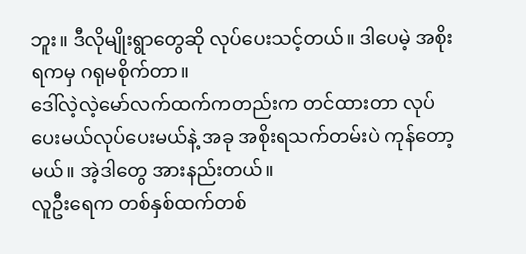ဘူး။ ဒီလိုမျိုးရွာတွေဆို လုပ်ပေးသင့်တယ်။ ဒါပေမဲ့ အစိုးရကမှ ဂရုမစိုက်တာ။
ဒေါ်လဲ့လဲ့မော်လက်ထက်ကတည်းက တင်ထားတာ လုပ်ပေးမယ်လုပ်ပေးမယ်နဲ့ အခု အစိုးရသက်တမ်းပဲ ကုန်တော့မယ်။ အဲ့ဒါတွေ အားနည်းတယ်။
လူဦးရေက တစ်နှစ်ထက်တစ်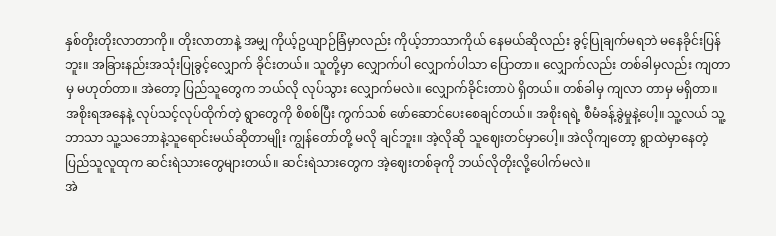နှစ်တိုးတိုးလာတာကို။ တိုးလာတာနဲ့ အမျှ ကိုယ့်ဥယျာဉ်ခြံမှာလည်း ကိုယ့်ဘာသာကိုယ် နေမယ်ဆိုလည်း ခွင့်ပြုချက်မရဘဲ မနေခိုင်းပြန်ဘူး။ အခြားနည်းအသုံးပြုခွင့်လျှောက် ခိုင်းတယ်။ သူတို့မှာ လျှောက်ပါ လျှောက်ပါသာ ပြောတာ။ လျှောက်လည်း တစ်ခါမှလည်း ကျတာမှ မဟုတ်တာ။ အဲတော့ ပြည်သူတွေက ဘယ်လို လုပ်သွား လျှောက်မလဲ။ လျှောက်ခိုင်းတာပဲ ရှိတယ်။ တစ်ခါမှ ကျလာ တာမှ မရှိတာ။
အစိုးရအနေနဲ့ လုပ်သင့်လုပ်ထိုက်တဲ့ ရွာတွေကို စိစစ်ပြီး ကွက်သစ် ဖော်ဆောင်ပေးစေချင်တယ်။ အစိုးရရဲ့ စီမံခန့်ခွဲမှုနဲ့ပေါ့။ သူ့လယ် သူ့ဘာသာ သူ့သဘောနဲ့သူရောင်းမယ်ဆိုတာမျိုး ကျွန်တော်တို့ မလို ချင်ဘူး။ အဲ့လိုဆို သူဈေးတင်မှာပေါ့။ အဲလိုကျတော့ ရွာထဲမှာနေတဲ့ ပြည်သူလူထုက ဆင်းရဲသားတွေများတယ်။ ဆင်းရဲသားတွေက အဲ့ဈေးတစ်ခုကို ဘယ်လိုတိုးလို့ပေါက်မလဲ။
အဲ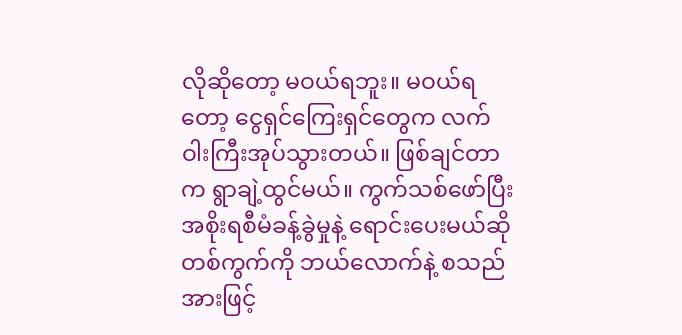လိုဆိုတော့ မဝယ်ရဘူး။ မဝယ်ရတော့ ငွေရှင်ကြေးရှင်တွေက လက်ဝါးကြီးအုပ်သွားတယ်။ ဖြစ်ချင်တာက ရွာချဲ့ထွင်မယ်။ ကွက်သစ်ဖော်ပြီး အစိုးရစီမံခန့်ခွဲမှုနဲ့ ရောင်းပေးမယ်ဆို တစ်ကွက်ကို ဘယ်လောက်နဲ့ စသည်အားဖြင့်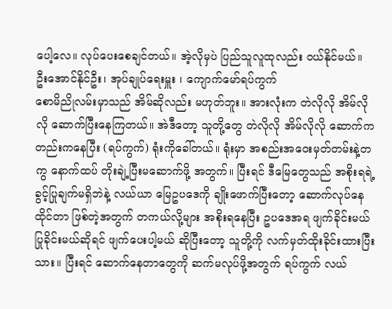ပေါ့လေ။ လုပ်ပေးစေချင်တယ်။ အဲ့လိုမှပဲ ပြည်သူလူထုလည်း ဝယ်နိုင်မယ်။
ဦးအောင်နိုင်ဦး၊ အုပ်ချုပ်ရေးမှူး ၊ ကျောက်မော်ရပ်ကွက်
စောမိညိုလမ်းမှာသည် အိမ်ဆိုလည်း မဟုတ်ဘူး။ အားလုံးက တဲလိုလို အိမ်လိုလို ဆောက်ပြီးနေကြတယ်။ အဲဒီတော့ သူတို့တွေ တဲလိုလို အိမ်လိုလို ဆောက်ကတည်းကနေပြီး (ရပ်ကွက်) ရုံးကိုခေါ်တယ်။ ရုံးမှာ အစည်းအဝေးမှတ်တမ်းနဲ့တကွ နောက်ထပ် တိုးချဲ့ပြီးမဆောက်ဖို့ အတွက်။ ပြီးရင် ဒီမြေတွေသည် အစိုးရရဲ့ ခွင့်ပြုချက်မရှိဘဲနဲ့ လယ်ယာ မြေဥပဒေကို ချိုးဖောက်ပြီးတော့ ဆောက်လုပ်နေထိုင်တာ ဖြစ်တဲ့အတွက် တကယ်လို့များ အစိုးရနေပြီး ဥပဒေအရ ဖျက်ခိုင်းမယ် ပြုခိုင်းမယ်ဆိုရင် ဖျက်ပေးပါ့မယ် ဆိုပြီးတော့ သူတို့ကို လက်မှတ်ထိုးခိုင်းထားပြီးသား။ ပြီးရင် ဆောက်နေတာတွေကို ဆက်မလုပ်ဖို့အတွက် ရပ်ကွက် လယ်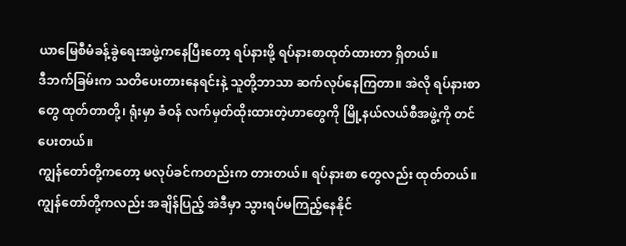ယာမြေစီမံခန့်ခွဲရေးအဖွဲ့ကနေပြီးတော့ ရပ်နားဖို့ ရပ်နားစာထုတ်ထားတာ ရှိတယ်။
ဒီဘက်ခြမ်းက သတိပေးတားနေရင်းနဲ့ သူတို့ဘာသာ ဆက်လုပ်နေကြတာ။ အဲလို ရပ်နားစာတွေ ထုတ်တာတို့၊ ရုံးမှာ ခံဝန် လက်မှတ်ထိုးထားတဲ့ဟာတွေကို မြို့နယ်လယ်စီအဖွဲ့ကို တင်ပေးတယ်။
ကျွန်တော်တို့ကတော့ မလုပ်ခင်ကတည်းက တားတယ်။ ရပ်နားစာ တွေလည်း ထုတ်တယ်။ ကျွန်တော်တို့ကလည်း အချိန်ပြည့် အဲဒီမှာ သွားရပ်မကြည့်နေနိုင်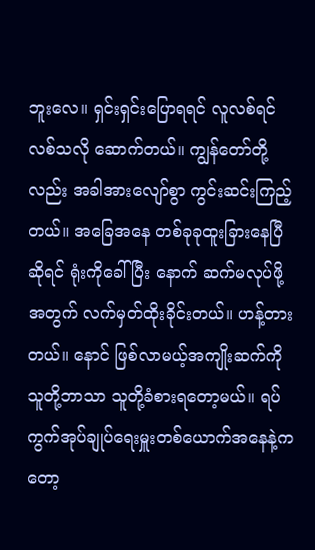ဘူးလေ။ ရှင်းရှင်းပြောရရင် လူလစ်ရင် လစ်သလို ဆောက်တယ်။ ကျွန်တော်တို့လည်း အခါအားလျော်စွာ ကွင်းဆင်းကြည့် တယ်။ အခြေအနေ တစ်ခုခုထူးခြားနေပြီဆိုရင် ရုံးကိုခေါ်ပြီး နောက် ဆက်မလုပ်ဖို့အတွက် လက်မှတ်ထိုးခိုင်းတယ်။ ဟန့်တားတယ်။ နောင် ဖြစ်လာမယ့်အကျိုးဆက်ကို သူတို့ဘာသာ သူတို့ခံစားရတော့မယ်။ ရပ်ကွက်အုပ်ချုပ်ရေးမှူးတစ်ယောက်အနေနဲ့ကတော့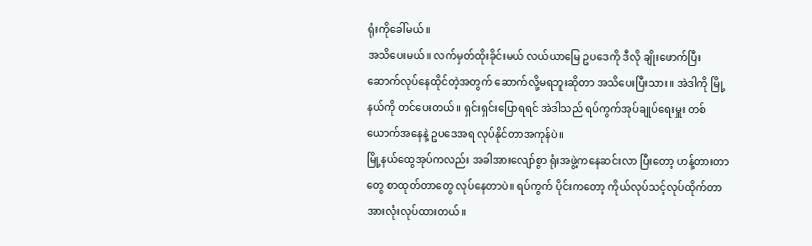ရုံးကိုခေါ်မယ်။
အသိပေးမယ်။ လက်မှတ်ထိုးခိုင်းမယ် လယ်ယာမြေ ဥပဒေကို ဒီလို ချိုးဖောက်ပြီး ဆောက်လုပ်နေထိုင်တဲ့အတွက် ဆောက်လို့မရဘူးဆိုတာ အသိပေးပြီးသား။ အဲဒါကို မြို့နယ်ကို တင်ပေးတယ်။ ရှင်းရှင်းပြောရရင် အဲဒါသည် ရပ်ကွက်အုပ်ချုပ်ရေးမှူး တစ်ယောက်အနေနဲ့ ဥပဒေအရ လုပ်နိုင်တာအကုန်ပဲ။
မြို့နယ်ထွေအုပ်ကလည်း အခါအားလျော်စွာ ရုံးအဖွဲ့ကနေဆင်းလာ ပြီးတော့ ဟန့်တားတာတွေ စာထုတ်တာတွေ လုပ်နေတာပဲ။ ရပ်ကွက် ပိုင်းကတော့ ကိုယ်လုပ်သင့်လုပ်ထိုက်တာ အားလုံးလုပ်ထားတယ်။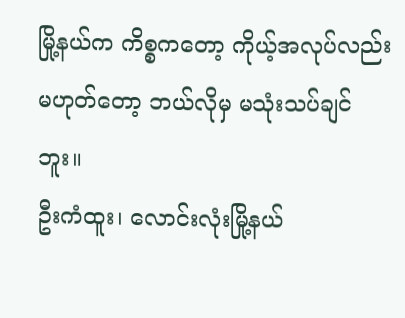မြို့နယ်က ကိစ္စကတော့ ကိုယ့်အလုပ်လည်း မဟုတ်တော့ ဘယ်လိုမှ မသုံးသပ်ချင်ဘူး။
ဦးကံထူး၊ လောင်းလုံးမြို့နယ်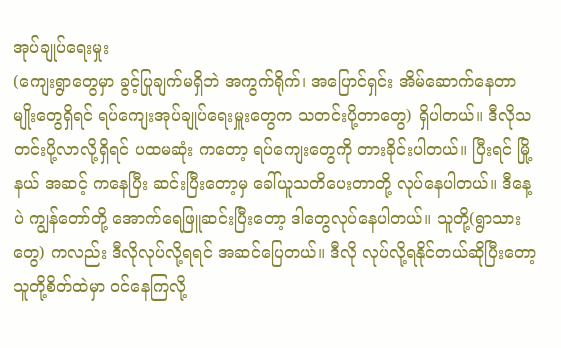အုပ်ချုပ်ရေးမှုး
(ကျေးရွာတွေမှာ ခွင့်ပြုချက်မရှိဘဲ အကွက်ရိုက်၊ အပြောင်ရှင်း အိမ်ဆောက်နေတာမျိုးတွေရှိရင် ရပ်ကျေးအုပ်ချုပ်ရေးမှူးတွေက သတင်းပို့တာတွေ) ရှိပါတယ်။ ဒီလိုသတင်းပို့လာလို့ရှိရင် ပထမဆုံး ကတော့ ရပ်ကျေးတွေကို တားခိုင်းပါတယ်။ ပြီးရင် မြို့နယ် အဆင့် ကနေပြီး ဆင်းပြီးတော့မှ ခေါ်ယူသတိပေးတာတို့ လုပ်နေပါတယ်။ ဒီနေ့ပဲ ကျွန်တော်တို့ အောက်ရေဖြူဆင်းပြီးတော့ ဒါတွေလုပ်နေပါတယ်။ သူတို့(ရွာသားတွေ) ကလည်း ဒီလိုလုပ်လို့ရရင် အဆင်ပြေတယ်။ ဒီလို လုပ်လို့ရနိုင်တယ်ဆိုပြီးတော့ သူတို့စိတ်ထဲမှာ ဝင်နေကြလို့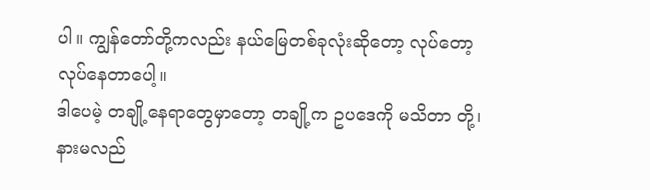ပါ။ ကျွန်တော်တို့ကလည်း နယ်မြေတစ်ခုလုံးဆိုတော့ လုပ်တော့လုပ်နေတာပေါ့။
ဒါပေမဲ့ တချို့နေရာတွေမှာတော့ တချို့က ဥပဒေကို မသိတာ တို့၊ နားမလည်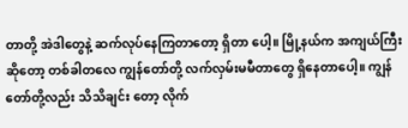တာတို့ အဲဒါတွေနဲ့ ဆက်လုပ်နေကြတာတော့ ရှိတာ ပေါ့။ မြို့နယ်က အကျယ်ကြီးဆိုတော့ တစ်ခါတလေ ကျွန်တော်တို့ လက်လှမ်းမမီတာတွေ ရှိနေတာပေါ့။ ကျွန်တော်တို့လည်း သိသိချင်း တော့ လိုက်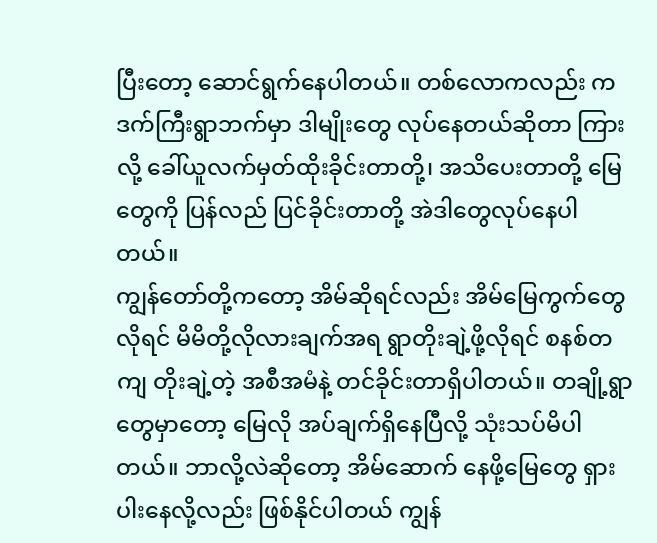ပြီးတော့ ဆောင်ရွက်နေပါတယ်။ တစ်လောကလည်း ကဒက်ကြီးရွာဘက်မှာ ဒါမျိုးတွေ လုပ်နေတယ်ဆိုတာ ကြားလို့ ခေါ်ယူလက်မှတ်ထိုးခိုင်းတာတို့၊ အသိပေးတာတို့ မြေတွေကို ပြန်လည် ပြင်ခိုင်းတာတို့ အဲဒါတွေလုပ်နေပါတယ်။
ကျွန်တော်တို့ကတော့ အိမ်ဆိုရင်လည်း အိမ်မြေကွက်တွေလိုရင် မိမိတို့လိုလားချက်အရ ရွာတိုးချဲ့ဖို့လိုရင် စနစ်တကျ တိုးချဲ့တဲ့ အစီအမံနဲ့ တင်ခိုင်းတာရှိပါတယ်။ တချို့ရွာတွေမှာတော့ မြေလို အပ်ချက်ရှိနေပြီလို့ သုံးသပ်မိပါတယ်။ ဘာလို့လဲဆိုတော့ အိမ်ဆောက် နေဖို့မြေတွေ ရှားပါးနေလို့လည်း ဖြစ်နိုင်ပါတယ် ကျွန်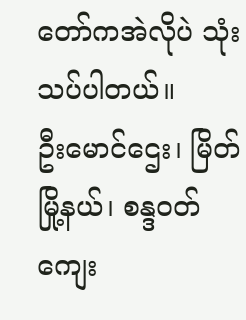တော်ကအဲလိုပဲ သုံးသပ်ပါတယ်။
ဦးမောင်ဌေး၊ မြိတ်မြို့နယ်၊ စန္ဒဝတ်ကျေး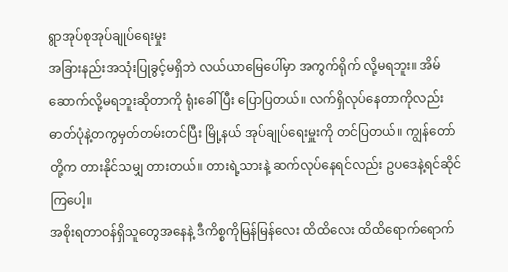ရွာအုပ်စုအုပ်ချုပ်ရေးမှုး
အခြားနည်းအသုံးပြုခွင့်မရှိဘဲ လယ်ယာမြေပေါ်မှာ အကွက်ရိုက် လို့မရဘူး။ အိမ်ဆောက်လို့မရဘူးဆိုတာကို ရုံးခေါ်ပြီး ပြောပြတယ်။ လက်ရှိလုပ်နေတာကိုလည်း ဓာတ်ပုံနဲ့တကွမှတ်တမ်းတင်ပြီး မြို့နယ် အုပ်ချုပ်ရေးမှူးကို တင်ပြတယ်။ ကျွန်တော်တို့က တားနိုင်သမျှ တားတယ်။ တားရဲ့သားနဲ့ ဆက်လုပ်နေရင်လည်း ဥပဒေနဲ့ရင်ဆိုင် ကြပေါ့။
အစိုးရတာဝန်ရှိသူတွေအနေနဲ့ ဒီကိစ္စကိုမြန်မြန်လေး ထိထိလေး ထိထိရောက်ရောက်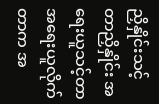ညှိနှိုင်းသင့်တာညှိနှိုင်း အရေးယူသင့်တာ အရေးယူလိုက်တာက အ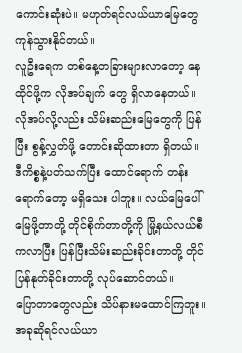ကောင်းဆုံးပဲ။ မဟုတ်ရင်လယ်ယာမြေတွေ ကုန်သွားနိုင်တယ်။
လူဦးရေက တစ်နေ့တခြားများလာတော့ နေထိုင်ဖို့က လိုအပ်ချက် တွေ ရှိလာနေတယ်။ လိုအပ်လို့လည်း သိမ်းဆည်းမြေတွေကို ပြန်ပြီး စွန့်လွှတ်ဖို့ တောင်းဆိုထားတာ ရှိတယ်။
ဒီကိစ္စနဲ့ပတ်သက်ပြီး ထောင်ရောက် တန်းရောက်တော့ မရှိသေး ပါဘူး။ လယ်မြေပေါ်မြေဖို့တာတို့ တိုင်စိုက်တာတို့ကို မြို့နယ်လယ်စီ ကလာပြီး ပြန်ပြီးသိမ်းဆည်းခိုင်းတာတို့ တိုင်ပြန်နုတ်ခိုင်းတာတို့ လုပ်ဆောင်တယ်။
ပြောတာတွေလည်း သိပ်နားမထောင်ကြဘူး။ အခုဆိုရင်လယ်ယာ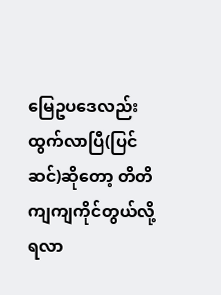မြေဥပဒေလည်း ထွက်လာပြီ(ပြင်ဆင်)ဆိုတော့ တိတိကျကျကိုင်တွယ်လို့ ရလာ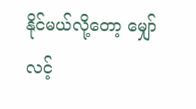နိုင်မယ်လို့တော့ မျှော်လင့်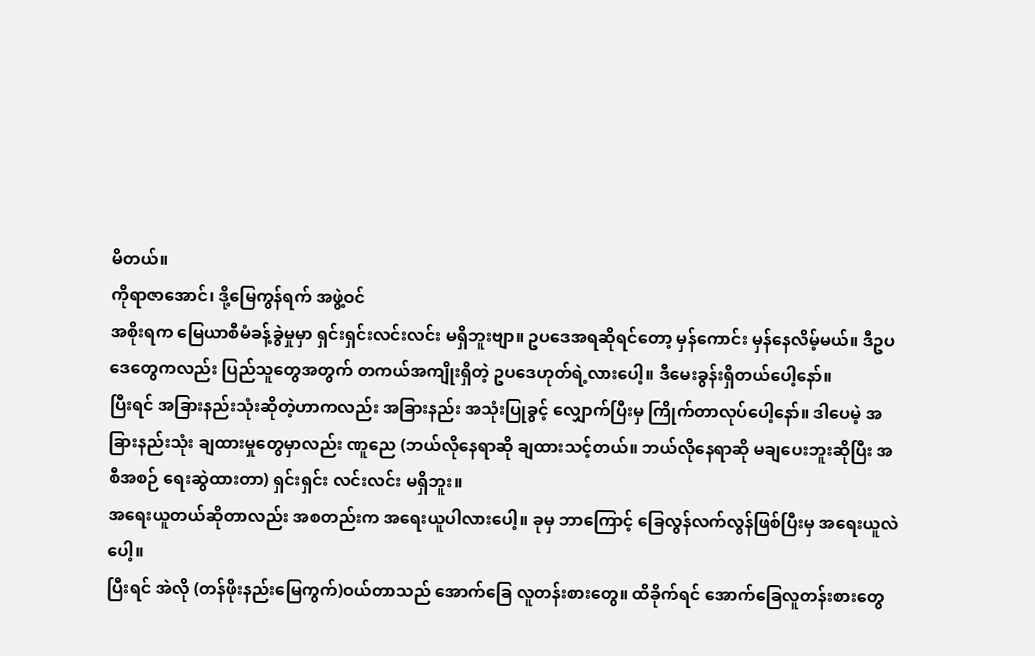မိတယ်။
ကိုရာဇာအောင်၊ ဒို့မြေကွန်ရက် အဖွဲ့ဝင်
အစိုးရက မြေယာစီမံခန့်ခွဲမှုမှာ ရှင်းရှင်းလင်းလင်း မရှိဘူးဗျာ။ ဥပဒေအရဆိုရင်တော့ မှန်ကောင်း မှန်နေလိမ့်မယ်။ ဒီဥပဒေတွေကလည်း ပြည်သူတွေအတွက် တကယ်အကျိုးရှိတဲ့ ဥပဒေဟုတ်ရဲ့လားပေါ့။ ဒီမေးခွန်းရှိတယ်ပေါ့နော်။
ပြီးရင် အခြားနည်းသုံးဆိုတဲ့ဟာကလည်း အခြားနည်း အသုံးပြုခွင့် လျှောက်ပြီးမှ ကြိုက်တာလုပ်ပေါ့နော်။ ဒါပေမဲ့ အခြားနည်းသုံး ချထားမှုတွေမှာလည်း ဏူညေ (ဘယ်လိုနေရာဆို ချထားသင့်တယ်။ ဘယ်လိုနေရာဆို မချပေးဘူးဆိုပြီး အစီအစဉ် ရေးဆွဲထားတာ) ရှင်းရှင်း လင်းလင်း မရှိဘူး။
အရေးယူတယ်ဆိုတာလည်း အစတည်းက အရေးယူပါလားပေါ့။ ခုမှ ဘာကြောင့် ခြေလွန်လက်လွန်ဖြစ်ပြီးမှ အရေးယူလဲပေါ့။
ပြီးရင် အဲလို (တန်ဖိုးနည်းမြေကွက်)ဝယ်တာသည် အောက်ခြေ လူတန်းစားတွေ။ ထိခိုက်ရင် အောက်ခြေလူတန်းစားတွေ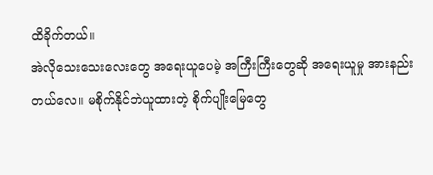ထိခိုက်တယ်။
အဲလိုသေးသေးလေးတွေ အရေးယူပေမဲ့ အကြီးကြီးတွေဆို အရေးယူမှု အားနည်းတယ်လေ။ မစိုက်နိုင်ဘဲယူထားတဲ့ စိုက်ပျိုးမြေတွေ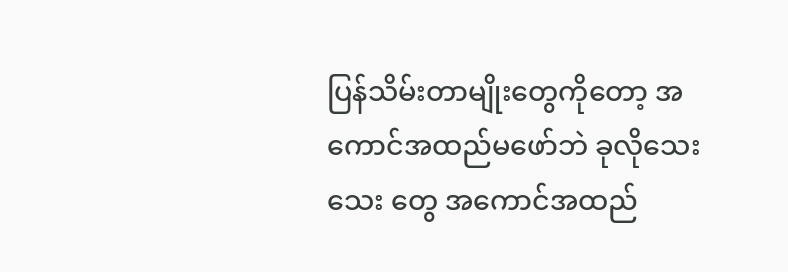ပြန်သိမ်းတာမျိုးတွေကိုတော့ အကောင်အထည်မဖော်ဘဲ ခုလိုသေးသေး တွေ အကောင်အထည်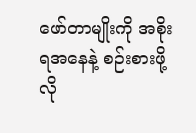ဖော်တာမျိုးကို အစိုးရအနေနဲ့ စဉ်းစားဖို့လို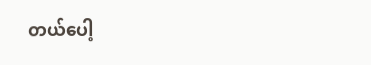တယ်ပေါ့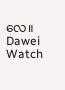လေ။
Dawei Watch